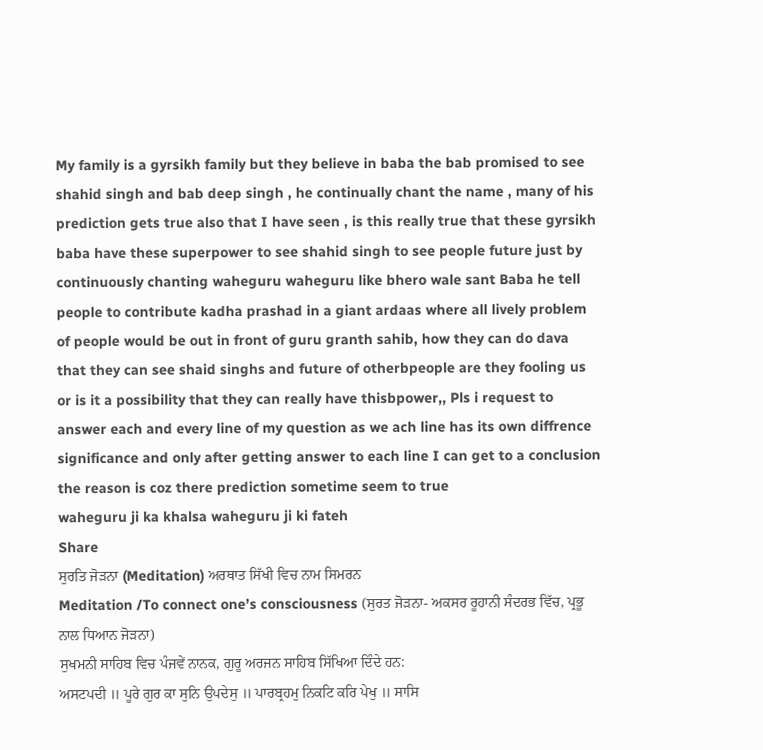My family is a gyrsikh family but they believe in baba the bab promised to see shahid singh and bab deep singh , he continually chant the name , many of his prediction gets true also that I have seen , is this really true that these gyrsikh baba have these superpower to see shahid singh to see people future just by continuously chanting waheguru waheguru like bhero wale sant Baba he tell people to contribute kadha prashad in a giant ardaas where all lively problem of people would be out in front of guru granth sahib, how they can do dava that they can see shaid singhs and future of otherbpeople are they fooling us or is it a possibility that they can really have thisbpower,, Pls i request to answer each and every line of my question as we ach line has its own diffrence significance and only after getting answer to each line I can get to a conclusion the reason is coz there prediction sometime seem to true
waheguru ji ka khalsa waheguru ji ki fateh
Share
ਸੁਰਤਿ ਜੋੜਨਾ (Meditation) ਅਰਥਾਤ ਸਿੱਖੀ ਵਿਚ ਨਾਮ ਸਿਮਰਨ
Meditation /To connect one’s consciousness (ਸੁਰਤ ਜੋੜਨਾ- ਅਕਸਰ ਰੂਹਾਨੀ ਸੰਦਰਭ ਵਿੱਚ, ਪ੍ਰਭੂ ਨਾਲ ਧਿਆਨ ਜੋੜਨਾ)
ਸੁਖਮਨੀ ਸਾਹਿਬ ਵਿਚ ਪੰਜਵੇਂ ਨਾਨਕ, ਗੁਰੂ ਅਰਜਨ ਸਾਹਿਬ ਸਿੱਖਿਆ ਦਿੰਦੇ ਹਨ:
ਅਸਟਪਦੀ ॥ ਪੂਰੇ ਗੁਰ ਕਾ ਸੁਨਿ ਉਪਦੇਸੁ ॥ ਪਾਰਬ੍ਰਹਮੁ ਨਿਕਟਿ ਕਰਿ ਪੇਖੁ ॥ ਸਾਸਿ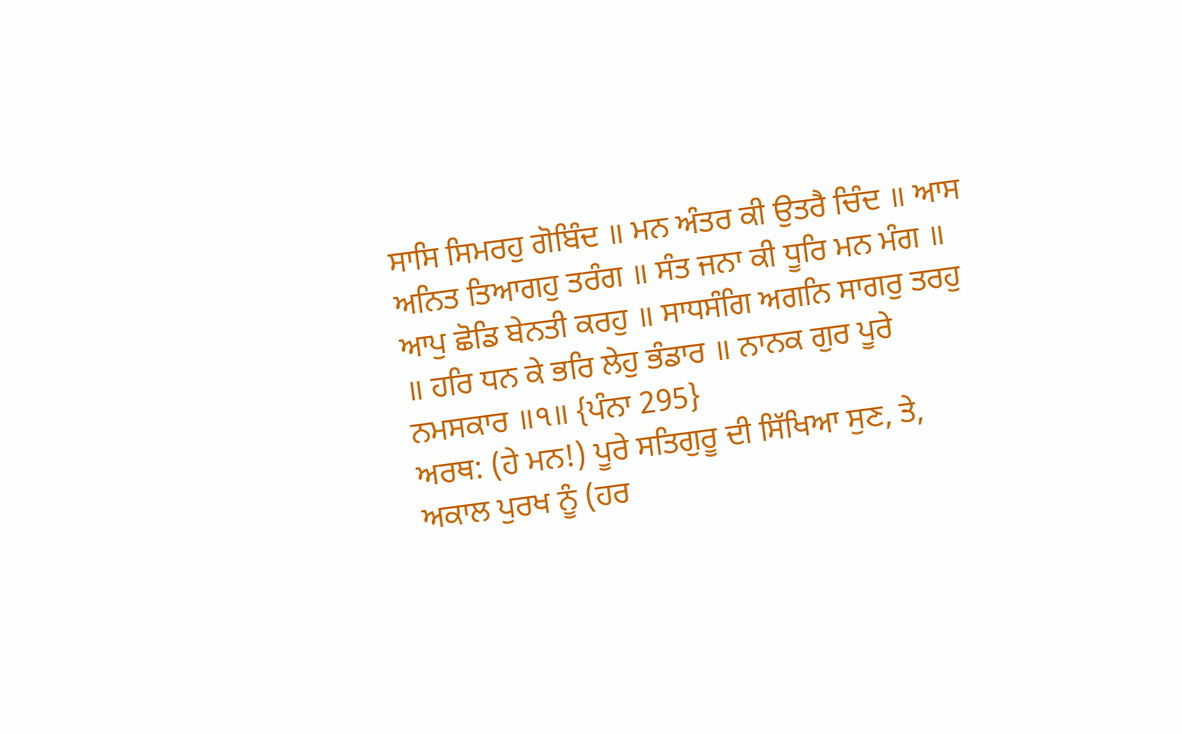ਸਾਸਿ ਸਿਮਰਹੁ ਗੋਬਿੰਦ ॥ ਮਨ ਅੰਤਰ ਕੀ ਉਤਰੈ ਚਿੰਦ ॥ ਆਸ ਅਨਿਤ ਤਿਆਗਹੁ ਤਰੰਗ ॥ ਸੰਤ ਜਨਾ ਕੀ ਧੂਰਿ ਮਨ ਮੰਗ ॥ ਆਪੁ ਛੋਡਿ ਬੇਨਤੀ ਕਰਹੁ ॥ ਸਾਧਸੰਗਿ ਅਗਨਿ ਸਾਗਰੁ ਤਰਹੁ ॥ ਹਰਿ ਧਨ ਕੇ ਭਰਿ ਲੇਹੁ ਭੰਡਾਰ ॥ ਨਾਨਕ ਗੁਰ ਪੂਰੇ ਨਮਸਕਾਰ ॥੧॥ {ਪੰਨਾ 295}
ਅਰਥ: (ਹੇ ਮਨ!) ਪੂਰੇ ਸਤਿਗੁਰੂ ਦੀ ਸਿੱਖਿਆ ਸੁਣ, ਤੇ, ਅਕਾਲ ਪੁਰਖ ਨੂੰ (ਹਰ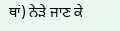ਥਾਂ) ਨੇੜੇ ਜਾਣ ਕੇ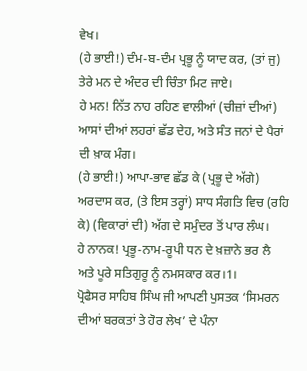ਵੇਖ।
(ਹੇ ਭਾਈ!) ਦੰਮ-ਬ-ਦੰਮ ਪ੍ਰਭੂ ਨੂੰ ਯਾਦ ਕਰ, (ਤਾਂ ਜੁ) ਤੇਰੇ ਮਨ ਦੇ ਅੰਦਰ ਦੀ ਚਿੰਤਾ ਮਿਟ ਜਾਏ।
ਹੇ ਮਨ! ਨਿੱਤ ਨਾਹ ਰਹਿਣ ਵਾਲੀਆਂ (ਚੀਜ਼ਾਂ ਦੀਆਂ) ਆਸਾਂ ਦੀਆਂ ਲਹਰਾਂ ਛੱਡ ਦੇਹ, ਅਤੇ ਸੰਤ ਜਨਾਂ ਦੇ ਪੈਰਾਂ ਦੀ ਖ਼ਾਕ ਮੰਗ।
(ਹੇ ਭਾਈ!) ਆਪਾ-ਭਾਵ ਛੱਡ ਕੇ (ਪ੍ਰਭੂ ਦੇ ਅੱਗੇ) ਅਰਦਾਸ ਕਰ, (ਤੇ ਇਸ ਤਰ੍ਹਾਂ) ਸਾਧ ਸੰਗਤਿ ਵਿਚ (ਰਹਿ ਕੇ) (ਵਿਕਾਰਾਂ ਦੀ) ਅੱਗ ਦੇ ਸਮੁੰਦਰ ਤੋਂ ਪਾਰ ਲੰਘ।
ਹੇ ਨਾਨਕ! ਪ੍ਰਭੂ-ਨਾਮ-ਰੂਪੀ ਧਨ ਦੇ ਖ਼ਜ਼ਾਨੇ ਭਰ ਲੈ ਅਤੇ ਪੂਰੇ ਸਤਿਗੁਰੂ ਨੂੰ ਨਮਸਕਾਰ ਕਰ।1।
ਪ੍ਰੋਫੈਸਰ ਸਾਹਿਬ ਸਿੰਘ ਜੀ ਆਪਣੀ ਪੁਸਤਕ ‘ਸਿਮਰਨ ਦੀਆਂ ਬਰਕਤਾਂ ਤੇ ਹੋਰ ਲੇਖ’ ਦੇ ਪੰਨਾ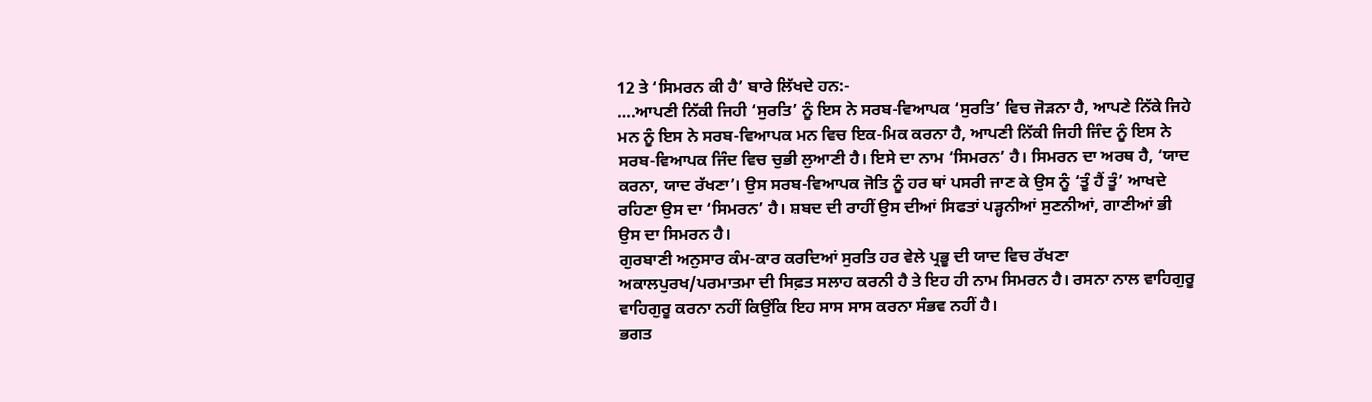12 ਤੇ ‘ਸਿਮਰਨ ਕੀ ਹੈ’ ਬਾਰੇ ਲਿੱਖਦੇ ਹਨ:-
….ਆਪਣੀ ਨਿੱਕੀ ਜਿਹੀ ‘ਸੁਰਤਿ’ ਨੂੰ ਇਸ ਨੇ ਸਰਬ-ਵਿਆਪਕ ‘ਸੁਰਤਿ’ ਵਿਚ ਜੋੜਨਾ ਹੈ, ਆਪਣੇ ਨਿੱਕੇ ਜਿਹੇ ਮਨ ਨੂੰ ਇਸ ਨੇ ਸਰਬ-ਵਿਆਪਕ ਮਨ ਵਿਚ ਇਕ-ਮਿਕ ਕਰਨਾ ਹੈ, ਆਪਣੀ ਨਿੱਕੀ ਜਿਹੀ ਜਿੰਦ ਨੂੰ ਇਸ ਨੇ ਸਰਬ-ਵਿਆਪਕ ਜਿੰਦ ਵਿਚ ਚੁਭੀ ਲੁਆਣੀ ਹੈ। ਇਸੇ ਦਾ ਨਾਮ ‘ਸਿਮਰਨ’ ਹੈ। ਸਿਮਰਨ ਦਾ ਅਰਥ ਹੈ, ‘ਯਾਦ ਕਰਨਾ, ਯਾਦ ਰੱਖਣਾ’। ਉਸ ਸਰਬ-ਵਿਆਪਕ ਜੋਤਿ ਨੂੰ ਹਰ ਥਾਂ ਪਸਰੀ ਜਾਣ ਕੇ ਉਸ ਨੂੰ ‘ਤੂੰ ਹੈਂ ਤੂੰ’ ਆਖਦੇ ਰਹਿਣਾ ਉਸ ਦਾ ‘ਸਿਮਰਨ’ ਹੈ। ਸ਼ਬਦ ਦੀ ਰਾਹੀਂ ਉਸ ਦੀਆਂ ਸਿਫਤਾਂ ਪੜ੍ਹਨੀਆਂ ਸੁਣਨੀਆਂ, ਗਾਣੀਆਂ ਭੀ ਉਸ ਦਾ ਸਿਮਰਨ ਹੈ।
ਗੁਰਬਾਣੀ ਅਨੁਸਾਰ ਕੰਮ-ਕਾਰ ਕਰਦਿਆਂ ਸੁਰਤਿ ਹਰ ਵੇਲੇ ਪ੍ਰਭੂ ਦੀ ਯਾਦ ਵਿਚ ਰੱਖਣਾ ਅਕਾਲਪੁਰਖ/ਪਰਮਾਤਮਾ ਦੀ ਸਿਫ਼ਤ ਸਲਾਹ ਕਰਨੀ ਹੈ ਤੇ ਇਹ ਹੀ ਨਾਮ ਸਿਮਰਨ ਹੈ। ਰਸਨਾ ਨਾਲ ਵਾਹਿਗੁਰੂ ਵਾਹਿਗੁਰੂ ਕਰਨਾ ਨਹੀਂ ਕਿਉਂਕਿ ਇਹ ਸਾਸ ਸਾਸ ਕਰਨਾ ਸੰਭਵ ਨਹੀਂ ਹੈ।
ਭਗਤ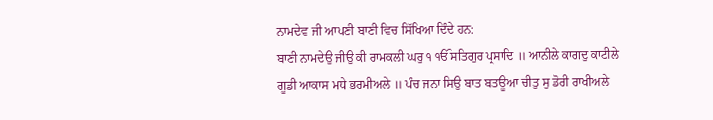ਨਾਮਦੇਵ ਜੀ ਆਪਣੀ ਬਾਣੀ ਵਿਚ ਸਿੱਖਿਆ ਦਿੰਦੇ ਹਨ:
ਬਾਣੀ ਨਾਮਦੇਉ ਜੀਉ ਕੀ ਰਾਮਕਲੀ ਘਰੁ ੧ ੴ ਸਤਿਗੁਰ ਪ੍ਰਸਾਦਿ ॥ ਆਨੀਲੇ ਕਾਗਦੁ ਕਾਟੀਲੇ ਗੂਡੀ ਆਕਾਸ ਮਧੇ ਭਰਮੀਅਲੇ ॥ ਪੰਚ ਜਨਾ ਸਿਉ ਬਾਤ ਬਤਊਆ ਚੀਤੁ ਸੁ ਡੋਰੀ ਰਾਖੀਅਲੇ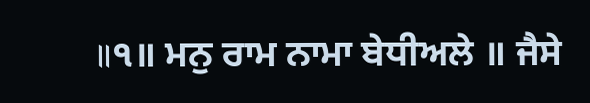॥੧॥ ਮਨੁ ਰਾਮ ਨਾਮਾ ਬੇਧੀਅਲੇ ॥ ਜੈਸੇ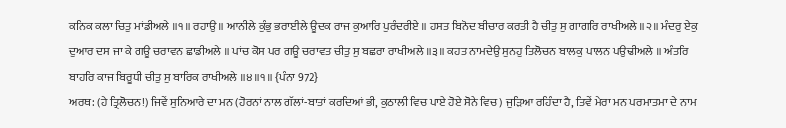ਕਨਿਕ ਕਲਾ ਚਿਤੁ ਮਾਂਡੀਅਲੇ ॥੧॥ ਰਹਾਉ ॥ ਆਨੀਲੇ ਕੁੰਭੁ ਭਰਾਈਲੇ ਊਦਕ ਰਾਜ ਕੁਆਰਿ ਪੁਰੰਦਰੀਏ ॥ ਹਸਤ ਬਿਨੋਦ ਬੀਚਾਰ ਕਰਤੀ ਹੈ ਚੀਤੁ ਸੁ ਗਾਗਰਿ ਰਾਖੀਅਲੇ ॥੨॥ ਮੰਦਰੁ ਏਕੁ ਦੁਆਰ ਦਸ ਜਾ ਕੇ ਗਊ ਚਰਾਵਨ ਛਾਡੀਅਲੇ ॥ ਪਾਂਚ ਕੋਸ ਪਰ ਗਊ ਚਰਾਵਤ ਚੀਤੁ ਸੁ ਬਛਰਾ ਰਾਖੀਅਲੇ ॥੩॥ ਕਹਤ ਨਾਮਦੇਉ ਸੁਨਹੁ ਤਿਲੋਚਨ ਬਾਲਕੁ ਪਾਲਨ ਪਉਢੀਅਲੇ ॥ ਅੰਤਰਿ ਬਾਹਰਿ ਕਾਜ ਬਿਰੂਧੀ ਚੀਤੁ ਸੁ ਬਾਰਿਕ ਰਾਖੀਅਲੇ ॥੪॥੧॥ {ਪੰਨਾ 972}
ਅਰਥ: (ਹੇ ਤ੍ਰਿਲੋਚਨ!) ਜਿਵੇਂ ਸੁਨਿਆਰੇ ਦਾ ਮਨ (ਹੋਰਨਾਂ ਨਾਲ ਗੱਲਾਂ-ਬਾਤਾਂ ਕਰਦਿਆਂ ਭੀ, ਕੁਠਾਲੀ ਵਿਚ ਪਾਏ ਹੋਏ ਸੋਨੇ ਵਿਚ) ਜੁੜਿਆ ਰਹਿੰਦਾ ਹੈ, ਤਿਵੇਂ ਮੇਰਾ ਮਨ ਪਰਮਾਤਮਾ ਦੇ ਨਾਮ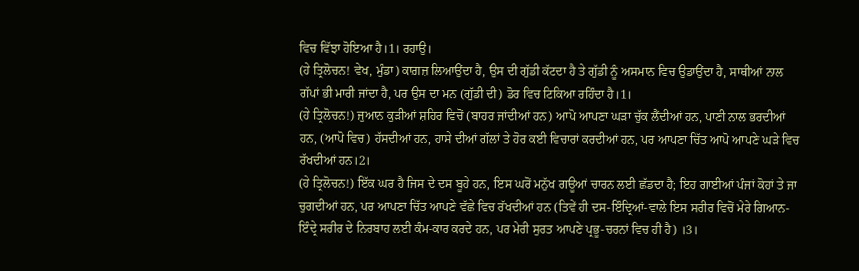ਵਿਚ ਵਿੱਝਾ ਹੋਇਆ ਹੈ।1। ਰਹਾਉ।
(ਹੇ ਤ੍ਰਿਲੋਚਨ! ਵੇਖ, ਮੁੰਡਾ) ਕਾਗ਼ਜ਼ ਲਿਆਉਂਦਾ ਹੈ, ਉਸ ਦੀ ਗੁੱਡੀ ਕੱਟਦਾ ਹੈ ਤੇ ਗੁੱਡੀ ਨੂੰ ਅਸਮਾਨ ਵਿਚ ਉਡਾਉਂਦਾ ਹੈ, ਸਾਥੀਆਂ ਨਾਲ ਗੱਪਾਂ ਭੀ ਮਾਰੀ ਜਾਂਦਾ ਹੈ, ਪਰ ਉਸ ਦਾ ਮਨ (ਗੁੱਡੀ ਦੀ) ਡੋਰ ਵਿਚ ਟਿਕਿਆ ਰਹਿੰਦਾ ਹੈ।1।
(ਹੇ ਤ੍ਰਿਲੋਚਨ!) ਜੁਆਨ ਕੁੜੀਆਂ ਸ਼ਹਿਰ ਵਿਚੋਂ (ਬਾਹਰ ਜਾਂਦੀਆਂ ਹਨ) ਆਪੋ ਆਪਣਾ ਘੜਾ ਚੁੱਕ ਲੈਂਦੀਆਂ ਹਨ, ਪਾਣੀ ਨਾਲ ਭਰਦੀਆਂ ਹਨ, (ਆਪੋ ਵਿਚ) ਹੱਸਦੀਆਂ ਹਨ, ਹਾਸੇ ਦੀਆਂ ਗੱਲਾਂ ਤੇ ਹੋਰ ਕਈ ਵਿਚਾਰਾਂ ਕਰਦੀਆਂ ਹਨ, ਪਰ ਆਪਣਾ ਚਿੱਤ ਆਪੋ ਆਪਣੇ ਘੜੇ ਵਿਚ ਰੱਖਦੀਆਂ ਹਨ।2।
(ਹੇ ਤ੍ਰਿਲੋਚਨ!) ਇੱਕ ਘਰ ਹੈ ਜਿਸ ਦੇ ਦਸ ਬੂਹੇ ਹਨ, ਇਸ ਘਰੋਂ ਮਨੁੱਖ ਗਊਆਂ ਚਾਰਨ ਲਈ ਛੱਡਦਾ ਹੈ; ਇਹ ਗਾਈਆਂ ਪੰਜਾਂ ਕੋਹਾਂ ਤੇ ਜਾ ਚੁਗਦੀਆਂ ਹਨ, ਪਰ ਆਪਣਾ ਚਿੱਤ ਆਪਣੇ ਵੱਛੇ ਵਿਚ ਰੱਖਦੀਆਂ ਹਨ (ਤਿਵੇਂ ਹੀ ਦਸ-ਇੰਦ੍ਰਿਆਂ-ਵਾਲੇ ਇਸ ਸਰੀਰ ਵਿਚੋਂ ਮੇਰੇ ਗਿਆਨ-ਇੰਦ੍ਰੇ ਸਰੀਰ ਦੇ ਨਿਰਬਾਹ ਲਈ ਕੰਮ-ਕਾਰ ਕਰਦੇ ਹਨ, ਪਰ ਮੇਰੀ ਸੁਰਤ ਆਪਣੇ ਪ੍ਰਭੂ-ਚਰਨਾਂ ਵਿਚ ਹੀ ਹੈ) ।3।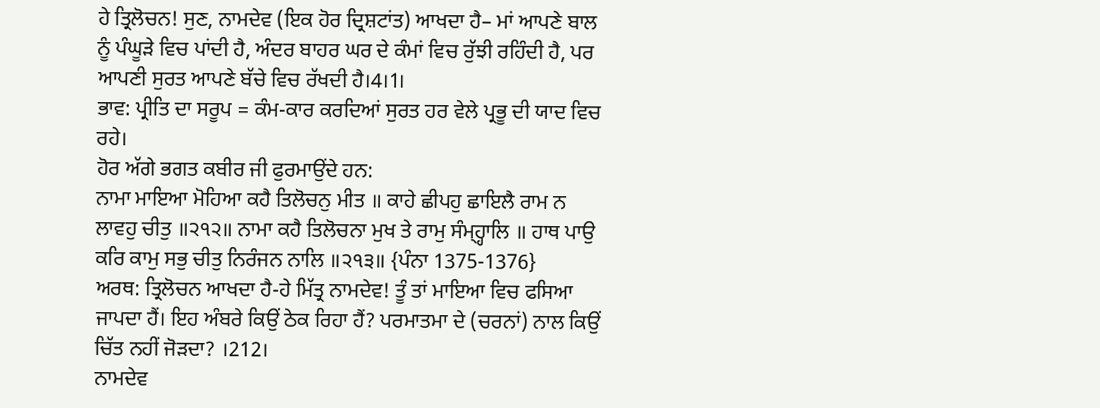ਹੇ ਤ੍ਰਿਲੋਚਨ! ਸੁਣ, ਨਾਮਦੇਵ (ਇਕ ਹੋਰ ਦ੍ਰਿਸ਼ਟਾਂਤ) ਆਖਦਾ ਹੈ– ਮਾਂ ਆਪਣੇ ਬਾਲ ਨੂੰ ਪੰਘੂੜੇ ਵਿਚ ਪਾਂਦੀ ਹੈ, ਅੰਦਰ ਬਾਹਰ ਘਰ ਦੇ ਕੰਮਾਂ ਵਿਚ ਰੁੱਝੀ ਰਹਿੰਦੀ ਹੈ, ਪਰ ਆਪਣੀ ਸੁਰਤ ਆਪਣੇ ਬੱਚੇ ਵਿਚ ਰੱਖਦੀ ਹੈ।4।1।
ਭਾਵ: ਪ੍ਰੀਤਿ ਦਾ ਸਰੂਪ = ਕੰਮ-ਕਾਰ ਕਰਦਿਆਂ ਸੁਰਤ ਹਰ ਵੇਲੇ ਪ੍ਰਭੂ ਦੀ ਯਾਦ ਵਿਚ ਰਹੇ।
ਹੋਰ ਅੱਗੇ ਭਗਤ ਕਬੀਰ ਜੀ ਫੁਰਮਾਉਂਦੇ ਹਨ:
ਨਾਮਾ ਮਾਇਆ ਮੋਹਿਆ ਕਹੈ ਤਿਲੋਚਨੁ ਮੀਤ ॥ ਕਾਹੇ ਛੀਪਹੁ ਛਾਇਲੈ ਰਾਮ ਨ ਲਾਵਹੁ ਚੀਤੁ ॥੨੧੨॥ ਨਾਮਾ ਕਹੈ ਤਿਲੋਚਨਾ ਮੁਖ ਤੇ ਰਾਮੁ ਸੰਮ੍ਹ੍ਹਾਲਿ ॥ ਹਾਥ ਪਾਉ ਕਰਿ ਕਾਮੁ ਸਭੁ ਚੀਤੁ ਨਿਰੰਜਨ ਨਾਲਿ ॥੨੧੩॥ {ਪੰਨਾ 1375-1376}
ਅਰਥ: ਤ੍ਰਿਲੋਚਨ ਆਖਦਾ ਹੈ-ਹੇ ਮਿੱਤ੍ਰ ਨਾਮਦੇਵ! ਤੂੰ ਤਾਂ ਮਾਇਆ ਵਿਚ ਫਸਿਆ ਜਾਪਦਾ ਹੈਂ। ਇਹ ਅੰਬਰੇ ਕਿਉਂ ਠੇਕ ਰਿਹਾ ਹੈਂ? ਪਰਮਾਤਮਾ ਦੇ (ਚਰਨਾਂ) ਨਾਲ ਕਿਉਂ ਚਿੱਤ ਨਹੀਂ ਜੋੜਦਾ? ।212।
ਨਾਮਦੇਵ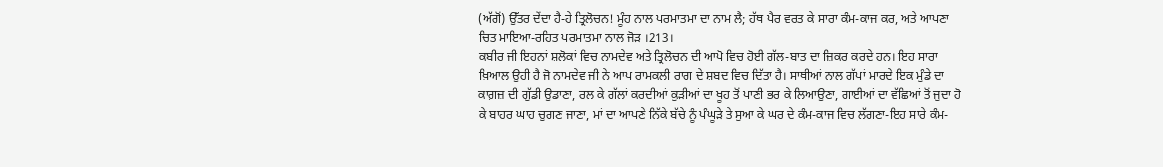(ਅੱਗੋਂ) ਉੱਤਰ ਦੇਂਦਾ ਹੈ-ਹੇ ਤ੍ਰਿਲੋਚਨ! ਮੂੰਹ ਨਾਲ ਪਰਮਾਤਮਾ ਦਾ ਨਾਮ ਲੈ; ਹੱਥ ਪੈਰ ਵਰਤ ਕੇ ਸਾਰਾ ਕੰਮ-ਕਾਜ ਕਰ, ਅਤੇ ਆਪਣਾ ਚਿਤ ਮਾਇਆ-ਰਹਿਤ ਪਰਮਾਤਮਾ ਨਾਲ ਜੋੜ ।213।
ਕਬੀਰ ਜੀ ਇਹਨਾਂ ਸ਼ਲੋਕਾਂ ਵਿਚ ਨਾਮਦੇਵ ਅਤੇ ਤ੍ਰਿਲੋਚਨ ਦੀ ਆਪੋ ਵਿਚ ਹੋਈ ਗੱਲ-ਬਾਤ ਦਾ ਜ਼ਿਕਰ ਕਰਦੇ ਹਨ। ਇਹ ਸਾਰਾ ਖ਼ਿਆਲ ਉਹੀ ਹੈ ਜੋ ਨਾਮਦੇਵ ਜੀ ਨੇ ਆਪ ਰਾਮਕਲੀ ਰਾਗ ਦੇ ਸ਼ਬਦ ਵਿਚ ਦਿੱਤਾ ਹੈ। ਸਾਥੀਆਂ ਨਾਲ ਗੱਪਾਂ ਮਾਰਦੇ ਇਕ ਮੁੰਡੇ ਦਾ ਕਾਗ਼ਜ਼ ਦੀ ਗੁੱਡੀ ਉਡਾਣਾ, ਰਲ ਕੇ ਗੱਲਾਂ ਕਰਦੀਆਂ ਕੁੜੀਆਂ ਦਾ ਖੂਹ ਤੋਂ ਪਾਣੀ ਭਰ ਕੇ ਲਿਆਉਣਾ, ਗਾਈਆਂ ਦਾ ਵੱਛਿਆਂ ਤੋਂ ਜੁਦਾ ਹੋ ਕੇ ਬਾਹਰ ਘਾਹ ਚੁਗਣ ਜਾਣਾ, ਮਾਂ ਦਾ ਆਪਣੇ ਨਿੱਕੇ ਬੱਚੇ ਨੂੰ ਪੰਘੂੜੇ ਤੇ ਸੁਆ ਕੇ ਘਰ ਦੇ ਕੰਮ-ਕਾਜ ਵਿਚ ਲੱਗਣਾ-ਇਹ ਸਾਰੇ ਕੰਮ-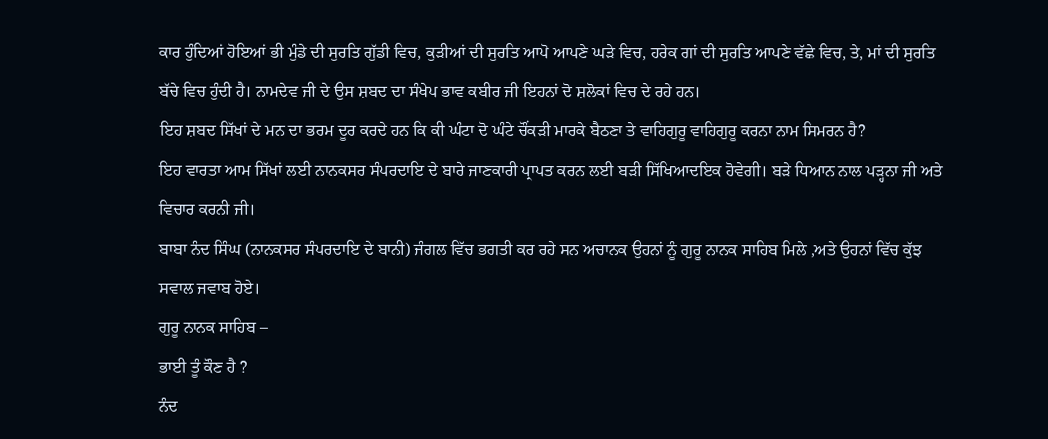ਕਾਰ ਹੁੰਦਿਆਂ ਹੋਇਆਂ ਭੀ ਮੁੰਡੇ ਦੀ ਸੁਰਤਿ ਗੁੱਡੀ ਵਿਚ, ਕੁੜੀਆਂ ਦੀ ਸੁਰਤਿ ਆਪੋ ਆਪਣੇ ਘੜੇ ਵਿਚ, ਹਰੇਕ ਗਾਂ ਦੀ ਸੁਰਤਿ ਆਪਣੇ ਵੱਛੇ ਵਿਚ, ਤੇ, ਮਾਂ ਦੀ ਸੁਰਤਿ ਬੱਚੇ ਵਿਚ ਹੁੰਦੀ ਹੈ। ਨਾਮਦੇਵ ਜੀ ਦੇ ਉਸ ਸ਼ਬਦ ਦਾ ਸੰਖੇਪ ਭਾਵ ਕਬੀਰ ਜੀ ਇਹਨਾਂ ਦੋ ਸ਼ਲੋਕਾਂ ਵਿਚ ਦੇ ਰਹੇ ਹਨ।
ਇਹ ਸ਼ਬਦ ਸਿੱਖਾਂ ਦੇ ਮਨ ਦਾ ਭਰਮ ਦੂਰ ਕਰਦੇ ਹਨ ਕਿ ਕੀ ਘੰਟਾ ਦੋ ਘੰਟੇ ਚੌਂਕੜੀ ਮਾਰਕੇ ਬੈਠਣਾ ਤੇ ਵਾਹਿਗੁਰੂ ਵਾਹਿਗੁਰੂ ਕਰਨਾ ਨਾਮ ਸਿਮਰਨ ਹੈ?
ਇਹ ਵਾਰਤਾ ਆਮ ਸਿੱਖਾਂ ਲਈ ਨਾਨਕਸਰ ਸੰਪਰਦਾਇ ਦੇ ਬਾਰੇ ਜਾਣਕਾਰੀ ਪ੍ਰਾਪਤ ਕਰਨ ਲਈ ਬੜੀ ਸਿੱਖਿਆਦਇਕ ਹੋਵੇਗੀ। ਬੜੇ ਧਿਆਨ ਨਾਲ ਪੜ੍ਹਨਾ ਜੀ ਅਤੇ ਵਿਚਾਰ ਕਰਨੀ ਜੀ।
ਬਾਬਾ ਨੰਦ ਸਿੰਘ (ਨਾਨਕਸਰ ਸੰਪਰਦਾਇ ਦੇ ਬਾਨੀ) ਜੰਗਲ ਵਿੱਚ ਭਗਤੀ ਕਰ ਰਹੇ ਸਨ ਅਚਾਨਕ ਉਹਨਾਂ ਨੂੰ ਗੁਰੂ ਨਾਨਕ ਸਾਹਿਬ ਮਿਲੇ ,ਅਤੇ ਉਹਨਾਂ ਵਿੱਚ ਕੁੱਝ ਸਵਾਲ ਜਵਾਬ ਹੋਏ।
ਗੁਰੂ ਨਾਨਕ ਸਾਹਿਬ –
ਭਾਈ ਤੂੰ ਕੌਣ ਹੈ ?
ਨੰਦ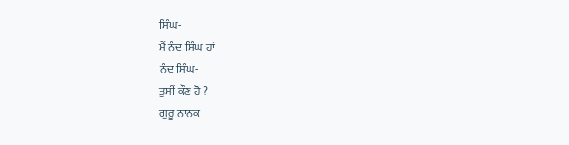ਸਿੰਘ-
ਮੈਂ ਨੰਦ ਸਿੰਘ ਹਾਂ
ਨੰਦ ਸਿੰਘ-
ਤੁਸੀਂ ਕੌਣ ਹੋ ?
ਗੁਰੂ ਨਾਨਕ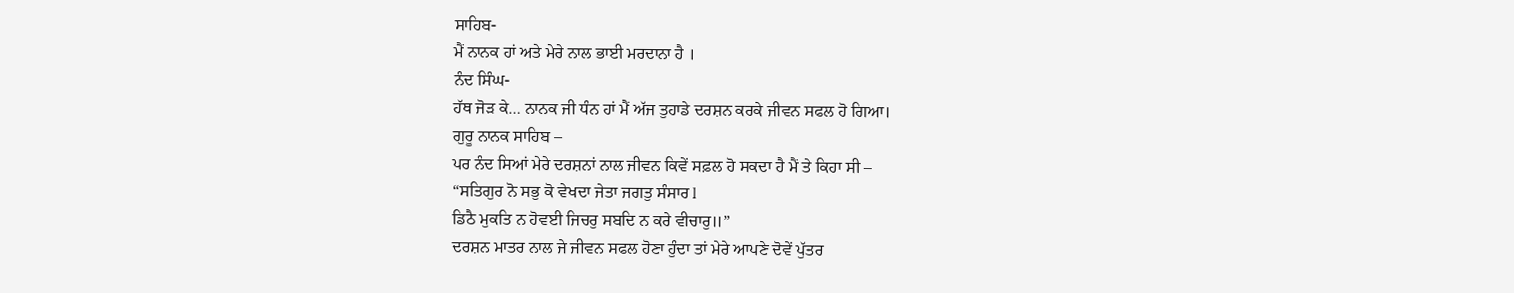ਸਾਹਿਬ-
ਮੈਂ ਨਾਨਕ ਹਾਂ ਅਤੇ ਮੇਰੇ ਨਾਲ ਭਾਈ ਮਰਦਾਨਾ ਹੈ ।
ਨੰਦ ਸਿੰਘ-
ਹੱਥ ਜੋੜ ਕੇ… ਨਾਨਕ ਜੀ ਧੰਨ ਹਾਂ ਮੈਂ ਅੱਜ ਤੁਹਾਡੇ ਦਰਸ਼ਨ ਕਰਕੇ ਜੀਵਨ ਸਫਲ ਹੋ ਗਿਆ।
ਗੁਰੂ ਨਾਨਕ ਸਾਹਿਬ –
ਪਰ ਨੰਦ ਸਿਆਂ ਮੇਰੇ ਦਰਸ਼ਨਾਂ ਨਾਲ ਜੀਵਨ ਕਿਵੇਂ ਸਫ਼ਲ ਹੋ ਸਕਦਾ ਹੈ ਮੈਂ ਤੇ ਕਿਹਾ ਸੀ –
“ਸਤਿਗੁਰ ਨੋ ਸਭੁ ਕੋ ਵੇਖਦਾ ਜੇਤਾ ਜਗਤੁ ਸੰਸਾਰ l
ਡਿਠੈ ਮੁਕਤਿ ਨ ਹੋਵਈ ਜਿਚਰੁ ਸਬਦਿ ਨ ਕਰੇ ਵੀਚਾਰੁ॥”
ਦਰਸ਼ਨ ਮਾਤਰ ਨਾਲ ਜੇ ਜੀਵਨ ਸਫਲ ਹੋਣਾ ਹੁੰਦਾ ਤਾਂ ਮੇਰੇ ਆਪਣੇ ਦੋਵੇਂ ਪੁੱਤਰ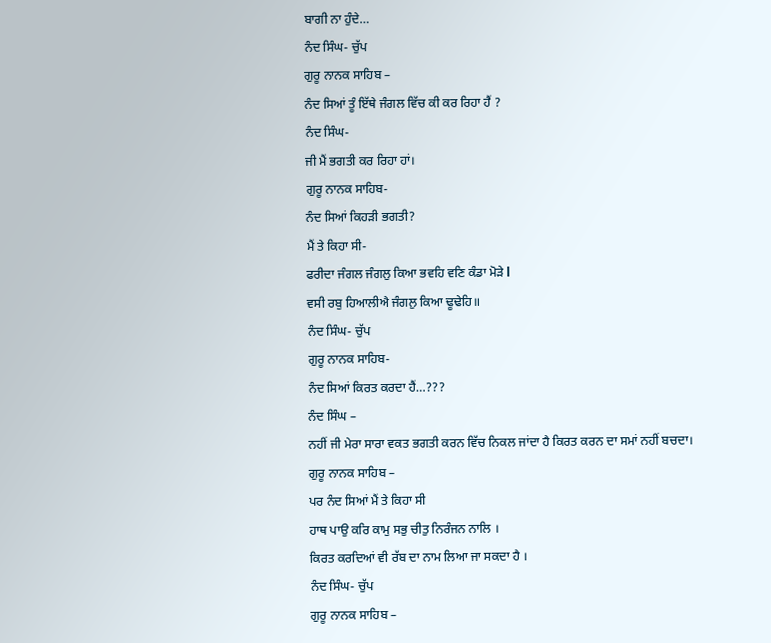ਬਾਗੀ ਨਾ ਹੁੰਦੇ…
ਨੰਦ ਸਿੰਘ- ਚੁੱਪ
ਗੁਰੂ ਨਾਨਕ ਸਾਹਿਬ –
ਨੰਦ ਸਿਆਂ ਤੂੰ ਇੱਥੇ ਜੰਗਲ ਵਿੱਚ ਕੀ ਕਰ ਰਿਹਾ ਹੈਂ ?
ਨੰਦ ਸਿੰਘ-
ਜੀ ਮੈਂ ਭਗਤੀ ਕਰ ਰਿਹਾ ਹਾਂ।
ਗੁਰੂ ਨਾਨਕ ਸਾਹਿਬ-
ਨੰਦ ਸਿਆਂ ਕਿਹੜੀ ਭਗਤੀ?
ਮੈਂ ਤੇ ਕਿਹਾ ਸੀ-
ਫਰੀਦਾ ਜੰਗਲ ਜੰਗਲੁ ਕਿਆ ਭਵਹਿ ਵਣਿ ਕੰਡਾ ਮੋੜੇ l
ਵਸੀ ਰਬੁ ਹਿਆਲੀਐ ਜੰਗਲੁ ਕਿਆ ਢੂਢੇਹਿ॥
ਨੰਦ ਸਿੰਘ- ਚੁੱਪ
ਗੁਰੂ ਨਾਨਕ ਸਾਹਿਬ-
ਨੰਦ ਸਿਆਂ ਕਿਰਤ ਕਰਦਾ ਹੈਂ…???
ਨੰਦ ਸਿੰਘ –
ਨਹੀਂ ਜੀ ਮੇਰਾ ਸਾਰਾ ਵਕਤ ਭਗਤੀ ਕਰਨ ਵਿੱਚ ਨਿਕਲ ਜਾਂਦਾ ਹੈ ਕਿਰਤ ਕਰਨ ਦਾ ਸਮਾਂ ਨਹੀਂ ਬਚਦਾ।
ਗੁਰੂ ਨਾਨਕ ਸਾਹਿਬ –
ਪਰ ਨੰਦ ਸਿਆਂ ਮੈਂ ਤੇ ਕਿਹਾ ਸੀ
ਹਾਥ ਪਾਉ ਕਰਿ ਕਾਮੁ ਸਭੁ ਚੀਤੁ ਨਿਰੰਜਨ ਨਾਲਿ ।
ਕਿਰਤ ਕਰਦਿਆਂ ਵੀ ਰੱਬ ਦਾ ਨਾਮ ਲਿਆ ਜਾ ਸਕਦਾ ਹੈ ।
ਨੰਦ ਸਿੰਘ- ਚੁੱਪ
ਗੁਰੂ ਨਾਨਕ ਸਾਹਿਬ –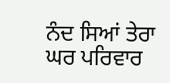ਨੰਦ ਸਿਆਂ ਤੇਰਾ ਘਰ ਪਰਿਵਾਰ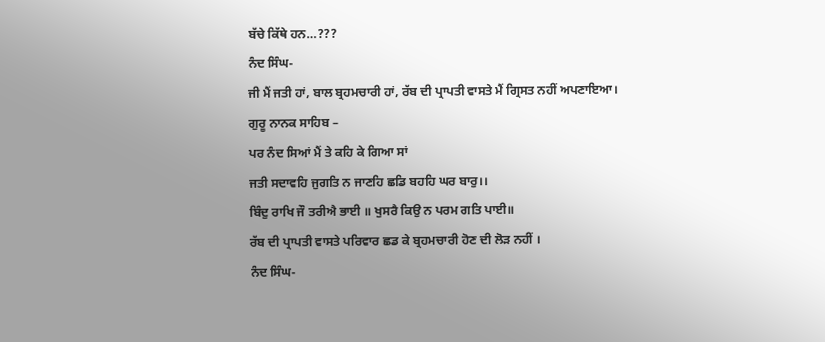ਬੱਚੇ ਕਿੱਥੇ ਹਨ…???
ਨੰਦ ਸਿੰਘ-
ਜੀ ਮੈਂ ਜਤੀ ਹਾਂ, ਬਾਲ ਬ੍ਰਹਮਚਾਰੀ ਹਾਂ, ਰੱਬ ਦੀ ਪ੍ਰਾਪਤੀ ਵਾਸਤੇ ਮੈਂ ਗ੍ਰਿਸਤ ਨਹੀਂ ਅਪਣਾਇਆ।
ਗੁਰੂ ਨਾਨਕ ਸਾਹਿਬ –
ਪਰ ਨੰਦ ਸਿਆਂ ਮੈਂ ਤੇ ਕਹਿ ਕੇ ਗਿਆ ਸਾਂ
ਜਤੀ ਸਦਾਵਹਿ ਜੁਗਤਿ ਨ ਜਾਣਹਿ ਛਡਿ ਬਹਹਿ ਘਰ ਬਾਰੁ।।
ਬਿੰਦੁ ਰਾਖਿ ਜੌ ਤਰੀਐ ਭਾਈ ॥ ਖੁਸਰੈ ਕਿਉ ਨ ਪਰਮ ਗਤਿ ਪਾਈ॥
ਰੱਬ ਦੀ ਪ੍ਰਾਪਤੀ ਵਾਸਤੇ ਪਰਿਵਾਰ ਛਡ ਕੇ ਬ੍ਰਹਮਚਾਰੀ ਹੋਣ ਦੀ ਲੋੜ ਨਹੀਂ ।
ਨੰਦ ਸਿੰਘ-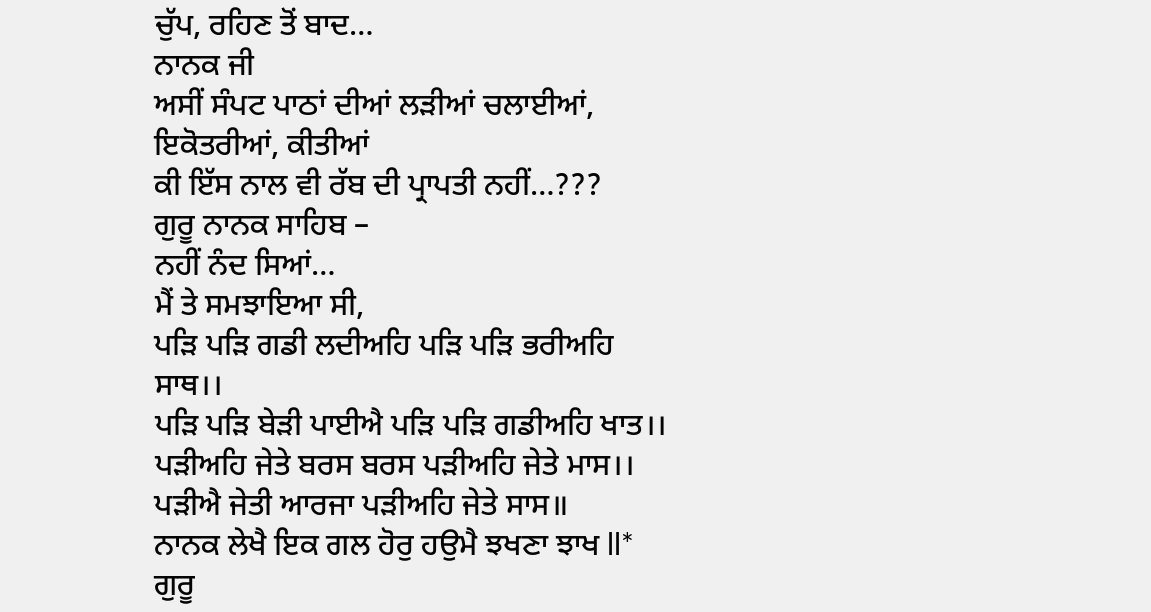ਚੁੱਪ, ਰਹਿਣ ਤੋਂ ਬਾਦ…
ਨਾਨਕ ਜੀ
ਅਸੀਂ ਸੰਪਟ ਪਾਠਾਂ ਦੀਆਂ ਲੜੀਆਂ ਚਲਾਈਆਂ,
ਇਕੋਤਰੀਆਂ, ਕੀਤੀਆਂ
ਕੀ ਇੱਸ ਨਾਲ ਵੀ ਰੱਬ ਦੀ ਪ੍ਰਾਪਤੀ ਨਹੀਂ…???
ਗੁਰੂ ਨਾਨਕ ਸਾਹਿਬ –
ਨਹੀਂ ਨੰਦ ਸਿਆਂ…
ਮੈਂ ਤੇ ਸਮਝਾਇਆ ਸੀ,
ਪੜਿ ਪੜਿ ਗਡੀ ਲਦੀਅਹਿ ਪੜਿ ਪੜਿ ਭਰੀਅਹਿ ਸਾਥ।।
ਪੜਿ ਪੜਿ ਬੇੜੀ ਪਾਈਐ ਪੜਿ ਪੜਿ ਗਡੀਅਹਿ ਖਾਤ।।
ਪੜੀਅਹਿ ਜੇਤੇ ਬਰਸ ਬਰਸ ਪੜੀਅਹਿ ਜੇਤੇ ਮਾਸ।।
ਪੜੀਐ ਜੇਤੀ ਆਰਜਾ ਪੜੀਅਹਿ ਜੇਤੇ ਸਾਸ॥
ਨਾਨਕ ਲੇਖੈ ਇਕ ਗਲ ਹੋਰੁ ਹਉਮੈ ਝਖਣਾ ਝਾਖ ll*
ਗੁਰੂ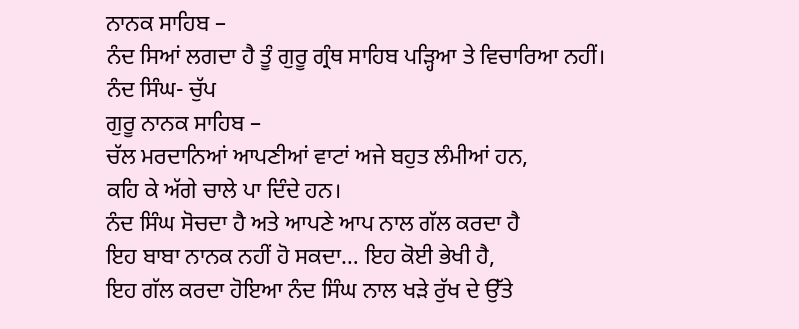ਨਾਨਕ ਸਾਹਿਬ –
ਨੰਦ ਸਿਆਂ ਲਗਦਾ ਹੈ ਤੂੰ ਗੁਰੂ ਗ੍ਰੰਥ ਸਾਹਿਬ ਪੜ੍ਹਿਆ ਤੇ ਵਿਚਾਰਿਆ ਨਹੀਂ।
ਨੰਦ ਸਿੰਘ- ਚੁੱਪ
ਗੁਰੂ ਨਾਨਕ ਸਾਹਿਬ –
ਚੱਲ ਮਰਦਾਨਿਆਂ ਆਪਣੀਆਂ ਵਾਟਾਂ ਅਜੇ ਬਹੁਤ ਲੰਮੀਆਂ ਹਨ,
ਕਹਿ ਕੇ ਅੱਗੇ ਚਾਲੇ ਪਾ ਦਿੰਦੇ ਹਨ।
ਨੰਦ ਸਿੰਘ ਸੋਚਦਾ ਹੈ ਅਤੇ ਆਪਣੇ ਆਪ ਨਾਲ ਗੱਲ ਕਰਦਾ ਹੈ
ਇਹ ਬਾਬਾ ਨਾਨਕ ਨਹੀਂ ਹੋ ਸਕਦਾ… ਇਹ ਕੋਈ ਭੇਖੀ ਹੈ,
ਇਹ ਗੱਲ ਕਰਦਾ ਹੋਇਆ ਨੰਦ ਸਿੰਘ ਨਾਲ ਖੜੇ ਰੁੱਖ ਦੇ ਉੱਤੇ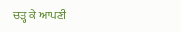ਚੜ੍ਹ ਕੇ ਆਪਣੀ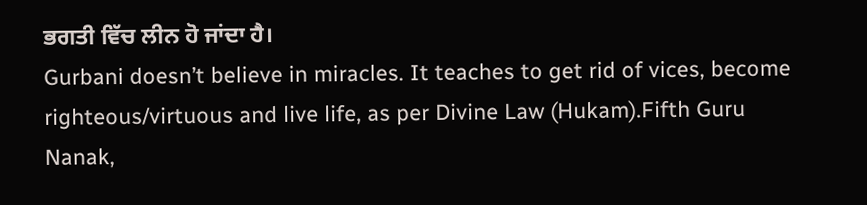ਭਗਤੀ ਵਿੱਚ ਲੀਨ ਹੋ ਜਾਂਦਾ ਹੈ।
Gurbani doesn’t believe in miracles. It teaches to get rid of vices, become righteous/virtuous and live life, as per Divine Law (Hukam).Fifth Guru Nanak,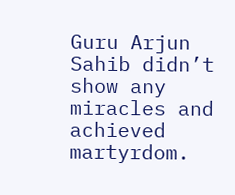Guru Arjun Sahib didn’t show any miracles and achieved martyrdom.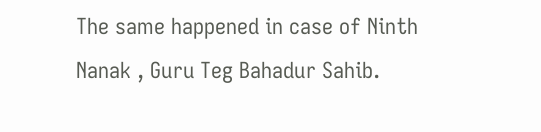The same happened in case of Ninth Nanak , Guru Teg Bahadur Sahib.